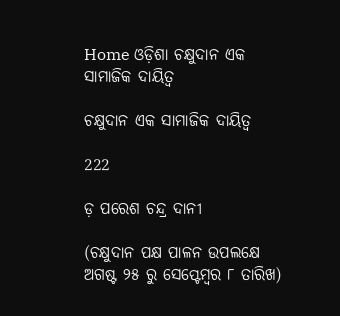Home ଓଡ଼ିଶା ଚକ୍ଷୁଦାନ ଏକ ସାମାଜିକ ଦାୟିତ୍ୱ

ଚକ୍ଷୁଦାନ ଏକ ସାମାଜିକ ଦାୟିତ୍ୱ

222

ଡ଼ ପରେଶ ଚନ୍ଦ୍ର ଦାନୀ

(ଚକ୍ଷୁଦାନ ପକ୍ଷ ପାଳନ ଉପଲକ୍ଷେ ଅଗଷ୍ଟ ୨୫ ରୁ ସେପ୍ଟେମ୍ବର ୮ ତାରିଖ)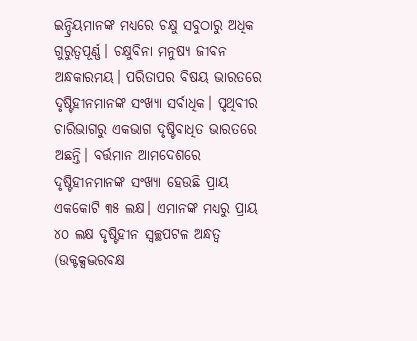ଇନ୍ଦ୍ରିୟମାନଙ୍କ ମଧ୍ୟରେ ଚକ୍ଷୁ ସବୁଠାରୁ ଅଧିକ ଗୁରୁତ୍ୱପୂର୍ଣ୍ଣ। ଚକ୍ଷୁବିନା ମନୁଷ୍ୟ ଜୀବନ ଅନ୍ଧକାରମୟ। ପରିତାପର ବିଷୟ ଭାରତରେ ଦୃଷ୍ଟିହୀନମାନଙ୍କ ସଂଖ୍ୟା ସର୍ବାଧିକ। ପୃଥିବୀର ଚାରିଭାଗରୁ ଏକଭାଗ ଦୃଷ୍ଟିବାଧିତ ଭାରତରେ ଅଛନ୍ତି। ବର୍ତ୍ତମାନ ଆମଦେଶରେ ଦୃଷ୍ଟିହୀନମାନଙ୍କ ସଂଖ୍ୟା ହେଉଛି ପ୍ରାୟ ଏକକୋଟି ୩୫ ଲକ୍ଷ। ଏମାନଙ୍କ ମଧ୍ୟରୁ ପ୍ରାୟ ୪୦ ଲକ୍ଷ ଦୃଷ୍ଟିହୀନ ସ୍ୱଚ୍ଛପଟଳ ଅନ୍ଧତ୍ୱ (ଉକ୍ଟକ୍ସଦ୍ଭରବକ୍ଷ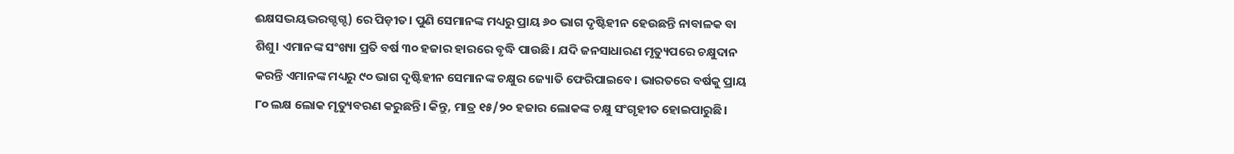ଈକ୍ଷସଦ୍ଭୟଦ୍ଭରଗ୍ଦଗ୍ଦ) ରେ ପିଡ଼ୀତ। ପୁଣି ସେମାନଙ୍କ ମଧ୍ୟରୁ ପ୍ରାୟ ୬୦ ଭାଗ ଦୃଷ୍ଟିହୀନ ହେଉଛନ୍ତି ନାବାଳକ ବା ଶିଶୁ। ଏମାନଙ୍କ ସଂଖ୍ୟା ପ୍ରତି ବର୍ଷ ୩୦ ହଜାର ହାରରେ ବୃଦ୍ଧି ପାଉଛି। ଯଦି ଜନସାଧାରଣ ମୃତ୍ୟୁପରେ ଚକ୍ଷୁଦାନ କରନ୍ତି ଏମାନଙ୍କ ମଧ୍ୟରୁ ୯୦ ଭାଗ ଦୃଷ୍ଟିହୀନ ସେମାନଙ୍କ ଚକ୍ଷୁର ଜ୍ୟୋତି ଫେରିପାଇବେ। ଭାରତରେ ବର୍ଷକୁ ପ୍ରାୟ ୮୦ ଲକ୍ଷ ଲୋକ ମୃତ୍ୟୁବରଣ କରୁଛନ୍ତି। କିନ୍ତୁ, ମାତ୍ର ୧୫/୨୦ ହଜାର ଲୋକଙ୍କ ଚକ୍ଷୁ ସଂଗୃହୀତ ହୋଇପାରୁଛି।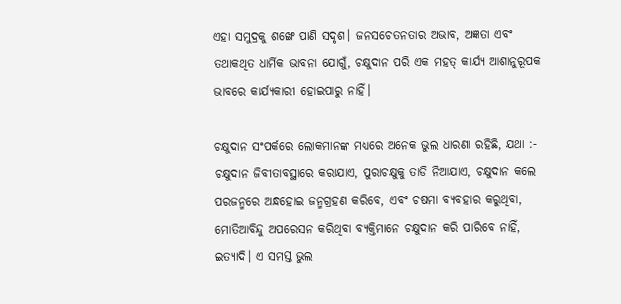ଏହା ସମୁଦ୍ରକୁ ଶଙ୍ଖେ ପାଣି ସଦୃଶ। ଜନସଚେତନତାର ଅଭାବ, ଅଜ୍ଞତା ଏବଂ ତଥାକଥିତ ଧାର୍ମିକ ଭାବନା ଯୋଗୁଁ, ଚକ୍ଷୁଦାନ ପରି ଏକ ମହତ୍ କାର୍ଯ୍ୟ ଆଶାନୁରୂପକ ଭାବରେ କାର୍ଯ୍ୟକାରୀ ହୋଇପାରୁ ନାହିଁ।

ଚକ୍ଷୁଦାନ ସଂପର୍କରେ ଲୋକମାନଙ୍କ ମଧ୍ୟରେ ଅନେକ ଭୁଲ ଧାରଣା ରହିଛି, ଯଥା :- ଚକ୍ଷୁଦାନ ଜିବୀତାବସ୍ଥାରେ କରାଯାଏ, ପୁରାଚକ୍ଷୁକୁ ତାଡି ନିଆଯାଏ, ଚକ୍ଷୁଦାନ କଲେ ପରଜନ୍ମରେ ଅନ୍ଧହୋଇ ଜନ୍ମଗ୍ରହଣ କରିବେ, ଏବଂ ଚଷମା ବ୍ୟବହାର କରୁଥିବା, ମୋତିଆବିନ୍ଦୁ ଅପରେସନ କରିଥିବା ବ୍ୟକ୍ତିମାନେ ଚକ୍ଷୁଦାନ କରି ପାରିବେ ନାହିଁ, ଇତ୍ୟାଦି। ଏ ସମସ୍ତ ଭୁଲ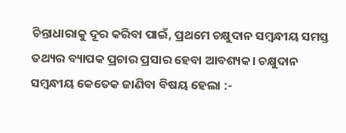ଚିନ୍ତାଧାରାକୁ ଦୂର କରିବା ପାଇଁ, ପ୍ରଥମେ ଚକ୍ଷୁଦାନ ସମ୍ବନ୍ଧୀୟ ସମସ୍ତ ତଥ୍ୟର ବ୍ୟାପକ ପ୍ରଚାର ପ୍ରସାର ହେବା ଆବଶ୍ୟକ। ଚକ୍ଷୁଦାନ ସମ୍ବନ୍ଧୀୟ କେତେକ ଜାଣିବା ବିଷୟ ହେଲା :-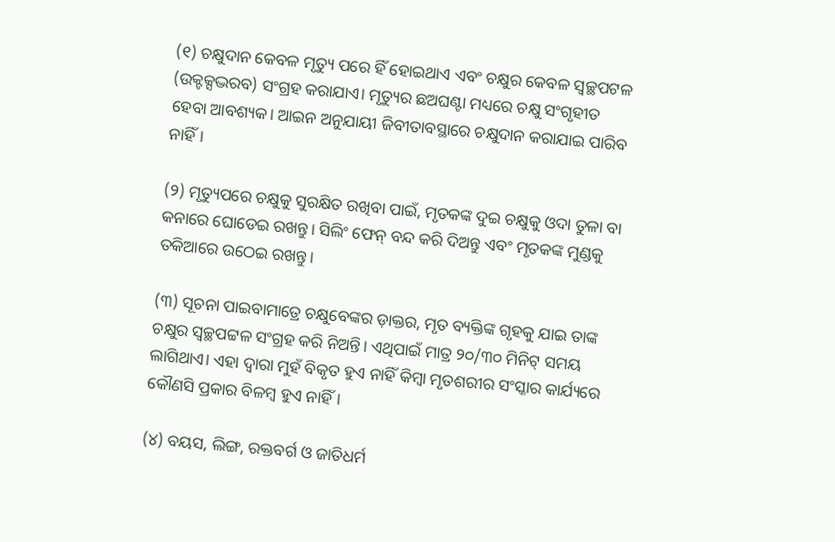(୧) ଚକ୍ଷୁଦାନ କେବଳ ମୃତ୍ୟୁ ପରେ ହିଁ ହୋଇଥାଏ ଏବଂ ଚକ୍ଷୁର କେବଳ ସ୍ୱଚ୍ଛପଟଳ (ଉକ୍ଟକ୍ସଦ୍ଭରବ) ସଂଗ୍ରହ କରାଯାଏ। ମୃତ୍ୟୁର ଛଅଘଣ୍ଟା ମଧ୍ୟରେ ଚକ୍ଷୁ ସଂଗୃହୀତ ହେବା ଆବଶ୍ୟକ। ଆଇନ ଅନୁଯାୟୀ ଜିବୀତାବସ୍ଥାରେ ଚକ୍ଷୁଦାନ କରାଯାଇ ପାରିବ ନାହିଁ।

(୨) ମୃତ୍ୟୁପରେ ଚକ୍ଷୁକୁ ସୁରକ୍ଷିତ ରଖିବା ପାଇଁ, ମୃତକଙ୍କ ଦୁଇ ଚକ୍ଷୁକୁ ଓଦା ତୁଳା ବା କନାରେ ଘୋଡେଇ ରଖନ୍ତୁ। ସିଲିଂ ଫେନ୍ ବନ୍ଦ କରି ଦିଅନ୍ତୁ ଏବଂ ମୃତକଙ୍କ ମୁଣ୍ଡକୁ ତକିଆରେ ଉଠେଇ ରଖନ୍ତୁ।

(୩) ସୂଚନା ପାଇବାମାତ୍ରେ ଚକ୍ଷୁବେଙ୍କର ଡ଼ାକ୍ତର, ମୃତ ବ୍ୟକ୍ତିଙ୍କ ଗୃହକୁ ଯାଇ ତାଙ୍କ ଚକ୍ଷୁର ସ୍ୱଚ୍ଛପଟ୍ଟଳ ସଂଗ୍ରହ କରି ନିଅନ୍ତି। ଏଥିପାଇଁ ମାତ୍ର ୨୦/୩୦ ମିନିଟ୍ ସମୟ ଲାଗିଥାଏ। ଏହା ଦ୍ୱାରା ମୁହଁ ବିକୃତ ହୁଏ ନାହିଁ କିମ୍ବା ମୃତଶରୀର ସଂସ୍କାର କାର୍ଯ୍ୟରେ କୌଣସି ପ୍ରକାର ବିଳମ୍ବ ହୁଏ ନାହିଁ।

(୪) ବୟସ, ଲିଙ୍ଗ, ରକ୍ତବର୍ଗ ଓ ଜାତିଧର୍ମ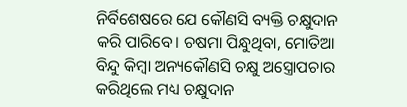ନିର୍ବିଶେଷରେ ଯେ କୌଣସି ବ୍ୟକ୍ତି ଚକ୍ଷୁଦାନ କରି ପାରିବେ। ଚଷମା ପିନ୍ଧୁଥିବା, ମୋତିଆ ବିନ୍ଦୁ କିମ୍ବା ଅନ୍ୟକୌଣସି ଚକ୍ଷୁ ଅସ୍ତ୍ରୋପଚାର କରିଥିଲେ ମଧ୍ୟ ଚକ୍ଷୁଦାନ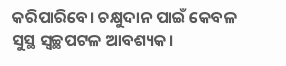କରିପାରିବେ। ଚକ୍ଷୁଦାନ ପାଇଁ କେବଳ ସୁସ୍ଥ ସ୍ୱଚ୍ଛପଟଳ ଆବଶ୍ୟକ।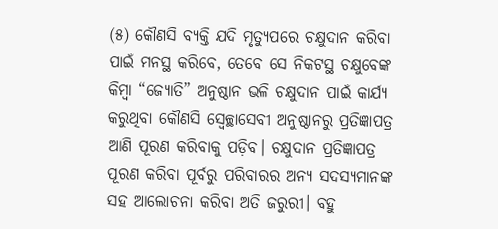(୫) କୌଣସି ବ୍ୟକ୍ତି ଯଦି ମୃତ୍ୟୁପରେ ଚକ୍ଷୁଦାନ କରିବା ପାଇଁ ମନସ୍ଥ କରିବେ, ତେବେ ସେ ନିକଟସ୍ଥ ଚକ୍ଷୁବେଙ୍କ କିମ୍ବା “ଜ୍ୟୋତି” ଅନୁଷ୍ଠାନ ଭଳି ଚକ୍ଷୁଦାନ ପାଇଁ କାର୍ଯ୍ୟ କରୁଥିବା କୌଣସି ସ୍ୱେଚ୍ଛାସେବୀ ଅନୁଷ୍ଠାନରୁ ପ୍ରତିଜ୍ଞାପତ୍ର ଆଣି ପୂରଣ କରିବାକୁ ପଡ଼ିବ। ଚକ୍ଷୁଦାନ ପ୍ରତିଜ୍ଞାପତ୍ର ପୂରଣ କରିବା ପୂର୍ବରୁ ପରିବାରର ଅନ୍ୟ ସଦସ୍ୟମାନଙ୍କ ସହ ଆଲୋଚନା କରିବା ଅତି ଜରୁରୀ। ବହୁ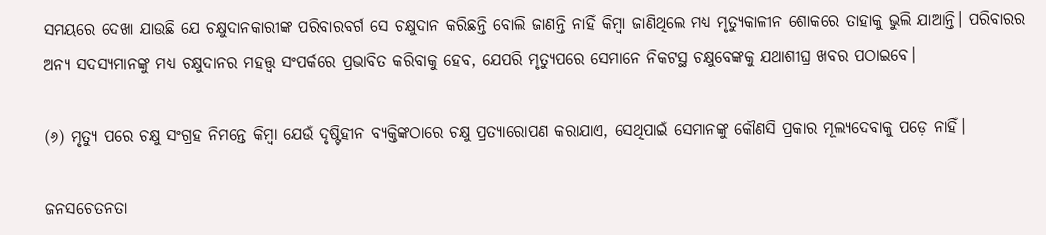ସମୟରେ ଦେଖା ଯାଉଛି ଯେ ଚକ୍ଷୁଦାନକାରୀଙ୍କ ପରିବାରବର୍ଗ ସେ ଚକ୍ଷୁଦାନ କରିଛନ୍ତି ବୋଲି ଜାଣନ୍ତି ନାହିଁ କିମ୍ବା ଜାଣିଥିଲେ ମଧ୍ୟ ମୃତ୍ୟୁକାଳୀନ ଶୋକରେ ତାହାକୁ ଭୁଲି ଯାଆନ୍ତି। ପରିବାରର ଅନ୍ୟ ସଦସ୍ୟମାନଙ୍କୁ ମଧ୍ୟ ଚକ୍ଷୁଦାନର ମହତ୍ତ୍ୱ ସଂପର୍କରେ ପ୍ରଭାବିତ କରିବାକୁ ହେବ, ଯେପରି ମୃତ୍ୟୁପରେ ସେମାନେ ନିକଟସ୍ଥ ଚକ୍ଷୁବେଙ୍କକୁ ଯଥାଶୀଘ୍ର ଖବର ପଠାଇବେ।

(୬) ମୃତ୍ୟୁ ପରେ ଚକ୍ଷୁ ସଂଗ୍ରହ ନିମନ୍ତେ କିମ୍ବା ଯେଉଁ ଦୃଷ୍ଟିହୀନ ବ୍ୟକ୍ତିଙ୍କଠାରେ ଚକ୍ଷୁ ପ୍ରତ୍ୟାରୋପଣ କରାଯାଏ, ସେଥିପାଇଁ ସେମାନଙ୍କୁ କୌଣସି ପ୍ରକାର ମୂଲ୍ୟଦେବାକୁ ପଡ଼େ ନାହିଁ।

ଜନସଚେତନତା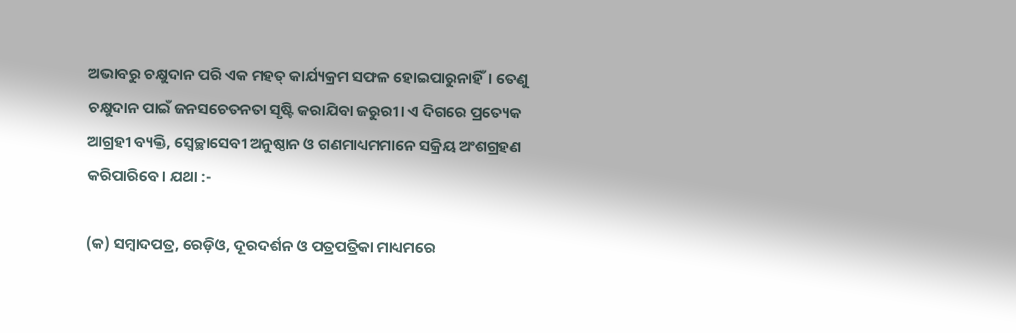ଅଭାବରୁ ଚକ୍ଷୁଦାନ ପରି ଏକ ମହତ୍ କାର୍ଯ୍ୟକ୍ରମ ସଫଳ ହୋଇପାରୁନାହିଁ। ତେଣୁ ଚକ୍ଷୁଦାନ ପାଇଁ ଜନସଚେତନତା ସୃଷ୍ଟି କରାଯିବା ଜରୁରୀ। ଏ ଦିଗରେ ପ୍ରତ୍ୟେକ ଆଗ୍ରହୀ ବ୍ୟକ୍ତି, ସ୍ୱେଚ୍ଛାସେବୀ ଅନୁଷ୍ଠାନ ଓ ଗଣମାଧ୍ୟମମାନେ ସକ୍ରିୟ ଅଂଶଗ୍ରହଣ କରିପାରିବେ। ଯଥା :-

(କ) ସମ୍ବାଦପତ୍ର, ରେଡ଼ିଓ, ଦୂରଦର୍ଶନ ଓ ପତ୍ରପତ୍ରିକା ମାଧ୍ୟମରେ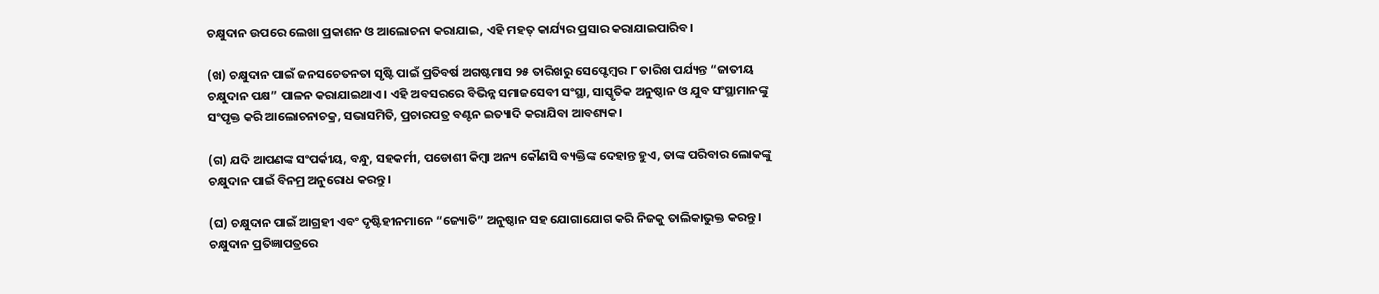ଚକ୍ଷୁଦାନ ଉପରେ ଲେଖା ପ୍ରକାଶନ ଓ ଆଲୋଚନା କରାଯାଇ, ଏହି ମହତ୍ କାର୍ଯ୍ୟର ପ୍ରସାର କରାଯାଇପାରିବ।

(ଖ) ଚକ୍ଷୁଦାନ ପାଇଁ ଜନସଚେତନତା ସୃଷ୍ଟି ପାଇଁ ପ୍ରତିବର୍ଷ ଅଗଷ୍ଟମାସ ୨୫ ତାରିଖରୁ ସେପ୍ଟେମ୍ବର ୮ ତାରିଖ ପର୍ଯ୍ୟନ୍ତ “ଜାତୀୟ ଚକ୍ଷୁଦାନ ପକ୍ଷ” ପାଳନ କରାଯାଇଥାଏ। ଏହି ଅବସରରେ ବିଭିନ୍ନ ସମାଜସେବୀ ସଂସ୍ଥା, ସାସ୍କୃତିକ ଅନୁଷ୍ଠାନ ଓ ଯୁବ ସଂସ୍ଥାମାନଙ୍କୁ ସଂପୃକ୍ତ କରି ଆଲୋଚନାଚକ୍ର, ସଭାସମିତି, ପ୍ରଚାରପତ୍ର ବଣ୍ଟନ ଇତ୍ୟାଦି କରାଯିବା ଆବଶ୍ୟକ।

(ଗ) ଯଦି ଆପଣଙ୍କ ସଂପର୍କୀୟ, ବନ୍ଧୁ, ସହକର୍ମୀ, ପଡୋଶୀ କିମ୍ବା ଅନ୍ୟ କୌଣସି ବ୍ୟକ୍ତିଙ୍କ ଦେହାନ୍ତ ହୁଏ, ତାଙ୍କ ପରିବାର ଲୋକଙ୍କୁ ଚକ୍ଷୁଦାନ ପାଇଁ ବିନମ୍ର ଅନୁରୋଧ କରନ୍ତୁ।

(ଘ) ଚକ୍ଷୁଦାନ ପାଇଁ ଆଗ୍ରହୀ ଏବଂ ଦୃଷ୍ଟିହୀନମାନେ “ଜ୍ୟୋତି” ଅନୁଷ୍ଠାନ ସହ ଯୋଗାଯୋଗ କରି ନିଜକୁ ତାଲିକାଭୁକ୍ତ କରନ୍ତୁ। ଚକ୍ଷୁଦାନ ପ୍ରତିଜ୍ଞାପତ୍ରରେ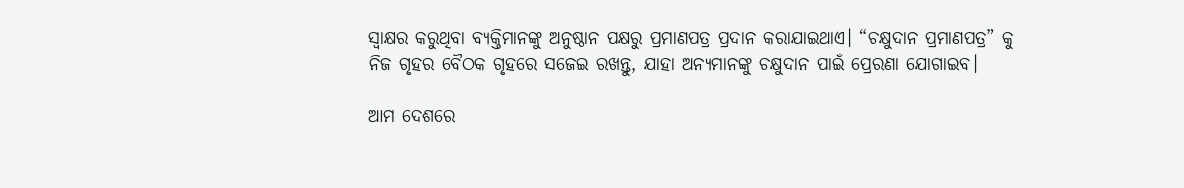ସ୍ୱାକ୍ଷର କରୁଥିବା ବ୍ୟକ୍ତିମାନଙ୍କୁ ଅନୁଷ୍ଠାନ ପକ୍ଷରୁ ପ୍ରମାଣପତ୍ର ପ୍ରଦାନ କରାଯାଇଥାଏ। “ଚକ୍ଷୁଦାନ ପ୍ରମାଣପତ୍ର” କୁ ନିଜ ଗୃହର ବୈଠକ ଗୃହରେ ସଜେଇ ରଖନ୍ତୁ, ଯାହା ଅନ୍ୟମାନଙ୍କୁ ଚକ୍ଷୁଦାନ ପାଇଁ ପ୍ରେରଣା ଯୋଗାଇବ।

ଆମ ଦେଶରେ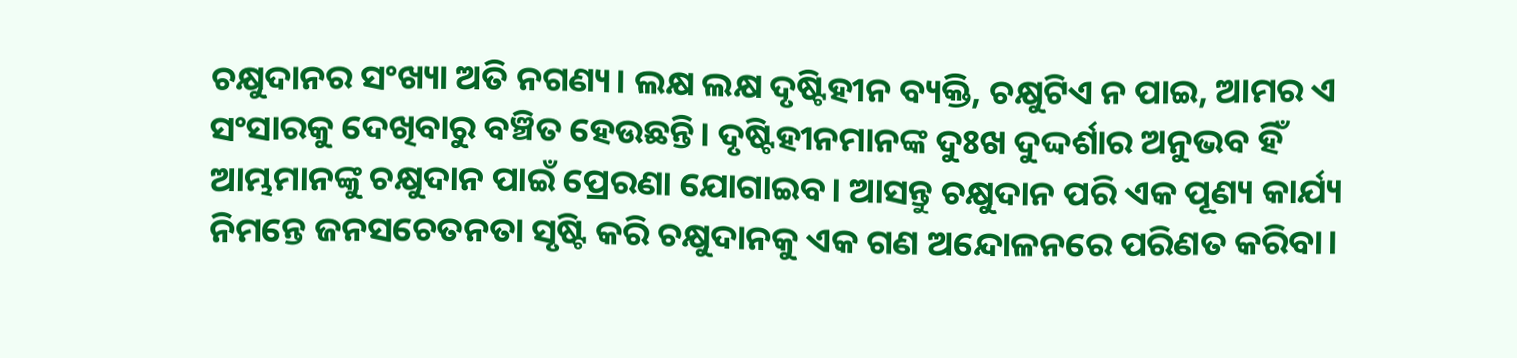ଚକ୍ଷୁଦାନର ସଂଖ୍ୟା ଅତି ନଗଣ୍ୟ। ଲକ୍ଷ ଲକ୍ଷ ଦୃଷ୍ଟିହୀନ ବ୍ୟକ୍ତି, ଚକ୍ଷୁଟିଏ ନ ପାଇ, ଆମର ଏ ସଂସାରକୁ ଦେଖିବାରୁ ବଞ୍ଚିତ ହେଉଛନ୍ତି। ଦୃଷ୍ଟିହୀନମାନଙ୍କ ଦୁଃଖ ଦୁଦ୍ଦର୍ଶାର ଅନୁଭବ ହିଁ ଆମ୍ଭମାନଙ୍କୁ ଚକ୍ଷୁଦାନ ପାଇଁ ପ୍ରେରଣା ଯୋଗାଇବ। ଆସନ୍ତୁ ଚକ୍ଷୁଦାନ ପରି ଏକ ପୂଣ୍ୟ କାର୍ଯ୍ୟ ନିମନ୍ତେ ଜନସଚେତନତା ସୃଷ୍ଟି କରି ଚକ୍ଷୁଦାନକୁ ଏକ ଗଣ ଅନ୍ଦୋଳନରେ ପରିଣତ କରିବା।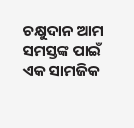ଚକ୍ଷୁଦାନ ଆମ ସମସ୍ତଙ୍କ ପାଇଁ ଏକ ସାମଜିକ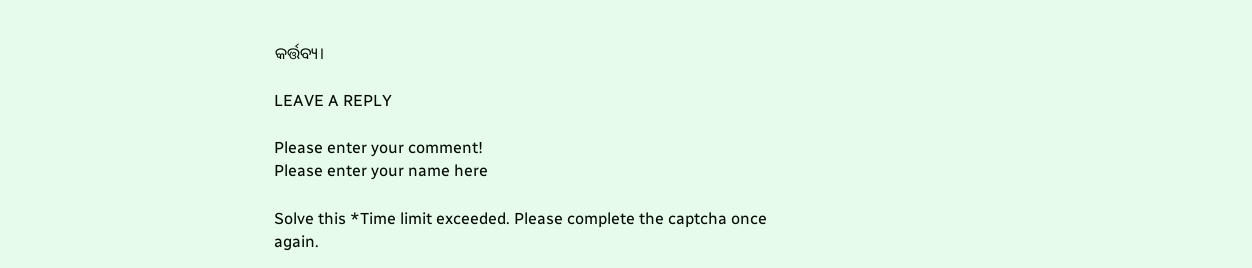କର୍ତ୍ତବ୍ୟ।

LEAVE A REPLY

Please enter your comment!
Please enter your name here

Solve this *Time limit exceeded. Please complete the captcha once again.